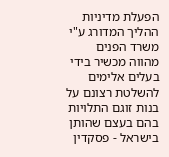הפעלת מדיניות ההליך המדורג ע"י משרד הפנים מהווה מכשיר בידי בעלים אלימים להשלטת רצונם על בנות זוגם התלויות בהם בעצם שהותן בישראל - פסקדין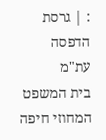: | גרסת הדפסה
עת"מ
בית המשפט המחוזי חיפה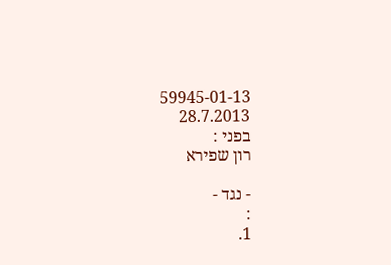59945-01-13
28.7.2013
בפני :
רון שפירא

- נגד -
:
1.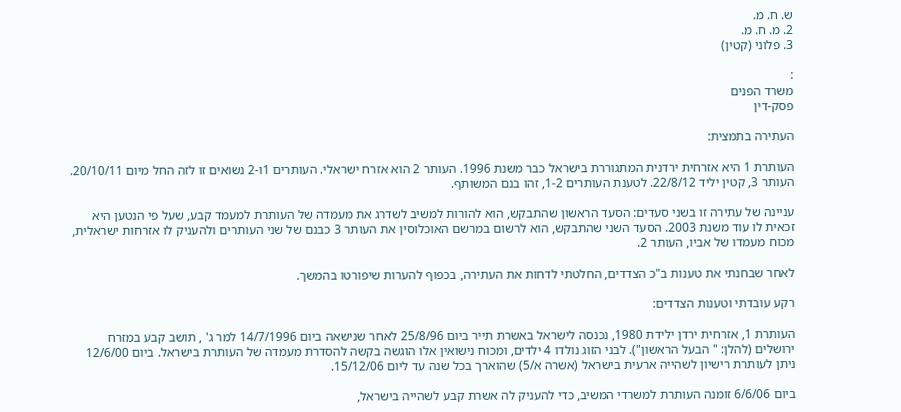ש. ח. מ.
2. מ. ח. מ.
3. פלוני (קטין)

:
משרד הפנים
פסק-דין

העתירה בתמצית:

העותרת 1 היא אזרחית ירדנית המתגוררת בישראל כבר משנת 1996. העותר 2 הוא אזרח ישראלי. העותרים 1ו-2 נשואים זו לזה החל מיום 20/10/11. העותר 3, קטין יליד 22/8/12. לטענת העותרים 1-2, זהו בנם המשותף.

עניינה של עתירה זו בשני סעדים: הסעד הראשון שהתבקש, הוא להורות למשיב לשדרג את מעמדה של העותרת למעמד קבע, שעל פי הנטען היא זכאית לו עוד משנת 2003. הסעד השני שהתבקש, הוא לרשום במרשם האוכלוסין את העותר 3 כבנם של שני העותרים ולהעניק לו אזרחות ישראלית, מכוח מעמדו של אביו, העותר 2.

לאחר שבחנתי את טענות ב"כ הצדדים, החלטתי לדחות את העתירה, בכפוף להערות שיפורטו בהמשך.

רקע עובדתי וטענות הצדדים:

העותרת 1, אזרחית ירדן ילידת 1980, נכנסה לישראל באשרת תייר ביום 25/8/96 לאחר שנישאה ביום 14/7/1996 למר ג' , תושב קבע במזרח ירושלים (להלן: " הבעל הראשון"). לבני הזוג נולדו 4 ילדים, ומכוח נישואין אלו הוגשה בקשה להסדרת מעמדה של העותרת בישראל. ביום 12/6/00 ניתן לעותרת רישיון לשהייה ארעית בישראל (אשרה א/5) שהוארך בכל שנה עד ליום 15/12/06.

ביום 6/6/06 זומנה העותרת למשרדי המשיב, כדי להעניק לה אשרת קבע לשהייה בישראל,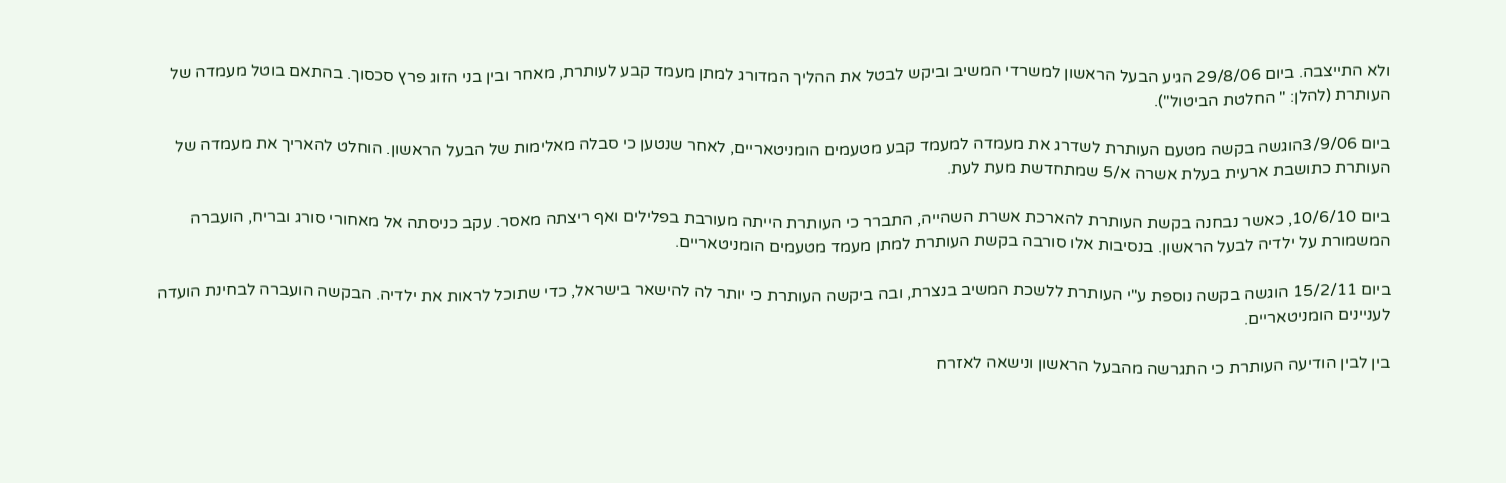ולא התייצבה. ביום 29/8/06 הגיע הבעל הראשון למשרדי המשיב וביקש לבטל את ההליך המדורג למתן מעמד קבע לעותרת, מאחר ובין בני הזוג פרץ סכסוך. בהתאם בוטל מעמדה של העותרת (להלן: " החלטת הביטול").

ביום 3/9/06הוגשה בקשה מטעם העותרת לשדרג את מעמדה למעמד קבע מטעמים הומניטאריים, לאחר שנטען כי סבלה מאלימות של הבעל הראשון. הוחלט להאריך את מעמדה של העותרת כתושבת ארעית בעלת אשרה א/5 שמתחדשת מעת לעת.

ביום 10/6/10, כאשר נבחנה בקשת העותרת להארכת אשרת השהייה, התברר כי העותרת הייתה מעורבת בפלילים ואף ריצתה מאסר. עקב כניסתה אל מאחורי סורג ובריח, הועברה המשמורת על ילדיה לבעל הראשון. בנסיבות אלו סורבה בקשת העותרת למתן מעמד מטעמים הומניטאריים.

ביום 15/2/11 הוגשה בקשה נוספת ע"י העותרת ללשכת המשיב בנצרת, ובה ביקשה העותרת כי יותר לה להישאר בישראל, כדי שתוכל לראות את ילדיה. הבקשה הועברה לבחינת הועדה לעניינים הומניטאריים.

בין לבין הודיעה העותרת כי התגרשה מהבעל הראשון ונישאה לאזרח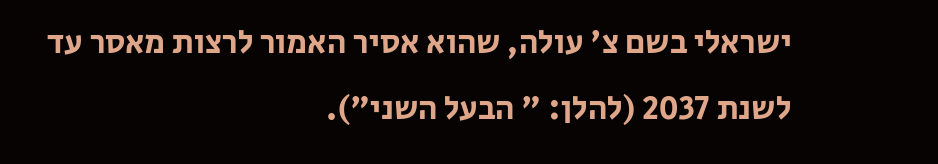ישראלי בשם צ' עולה, שהוא אסיר האמור לרצות מאסר עד לשנת 2037 (להלן: " הבעל השני").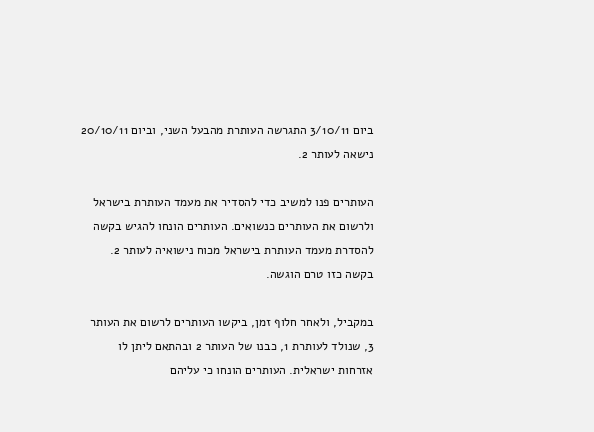ביום 3/10/11 התגרשה העותרת מהבעל השני, וביום 20/10/11 נישאה לעותר 2.

העותרים פנו למשיב כדי להסדיר את מעמד העותרת בישראל ולרשום את העותרים כנשואים. העותרים הונחו להגיש בקשה להסדרת מעמד העותרת בישראל מכוח נישואיה לעותר 2. בקשה כזו טרם הוגשה.

במקביל, ולאחר חלוף זמן, ביקשו העותרים לרשום את העותר 3, שנולד לעותרת 1, כבנו של העותר 2 ובהתאם ליתן לו אזרחות ישראלית. העותרים הונחו כי עליהם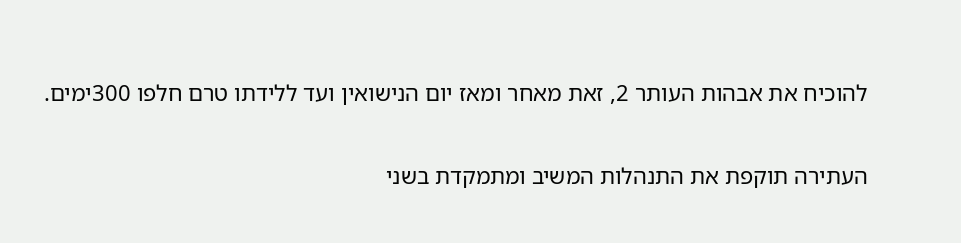להוכיח את אבהות העותר 2, זאת מאחר ומאז יום הנישואין ועד ללידתו טרם חלפו 300ימים.

העתירה תוקפת את התנהלות המשיב ומתמקדת בשני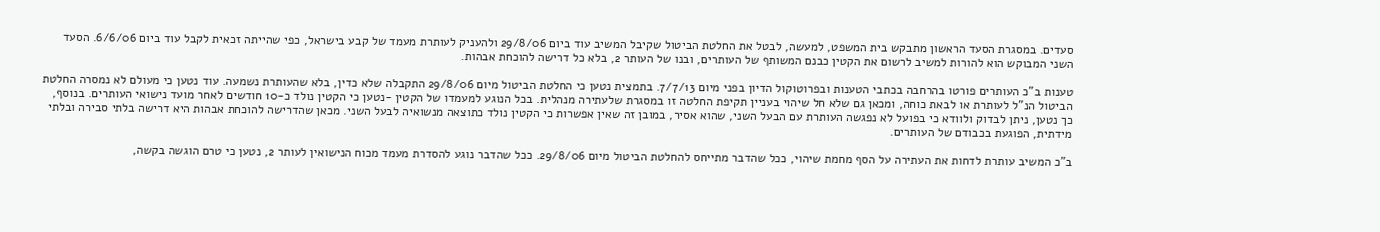סעדים. במסגרת הסעד הראשון מתבקש בית המשפט, למעשה, לבטל את החלטת הביטול שקיבל המשיב עוד ביום 29/8/06 ולהעניק לעותרת מעמד של קבע בישראל, כפי שהייתה זכאית לקבל עוד ביום 6/6/06. הסעד השני המבוקש הוא להורות למשיב לרשום את הקטין כבנם המשותף של העותרים, ובנו של העותר 2, בלא כל דרישה להוכחת אבהות.

טענות ב"כ העותרים פורטו בהרחבה בכתבי הטענות ובפרוטוקול הדיון בפני מיום 7/7/13. בתמצית נטען כי החלטת הביטול מיום 29/8/06 התקבלה שלא כדין, בלא שהעותרת נשמעה. עוד נטען כי מעולם לא נמסרה החלטת הביטול הנ"ל לעותרת או לבאת כוחה, ומכאן גם שלא חל שיהוי בעניין תקיפת החלטה זו במסגרת שלעתירה מנהלית. בכל הנוגע למעמדו של הקטין -נטען כי הקטין נולד כ-10 חודשים לאחר מועד נישואי העותרים. בנוסף, כך נטען, ניתן לבדוק ולוודא כי בפועל לא נפגשה העותרת עם הבעל השני, שהוא אסיר, במובן זה שאין אפשרות כי הקטין נולד כתוצאה מנשואיה לבעל השני. מכאן שהדרישה להוכחת אבהות היא דרישה בלתי סבירה ובלתי מידתית, הפוגעת בכבודם של העותרים.

ב"כ המשיב עותרת לדחות את העתירה על הסף מחמת שיהוי, ככל שהדבר מתייחס להחלטת הביטול מיום 29/8/06. ככל שהדבר נוגע להסדרת מעמד מכוח הנישואין לעותר 2, נטען כי טרם הוגשה בקשה,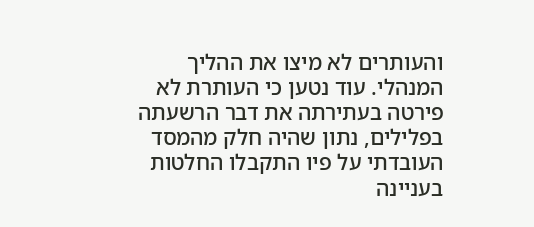והעותרים לא מיצו את ההליך המנהלי. עוד נטען כי העותרת לא פירטה בעתירתה את דבר הרשעתה בפלילים, נתון שהיה חלק מהמסד העובדתי על פיו התקבלו החלטות בעניינה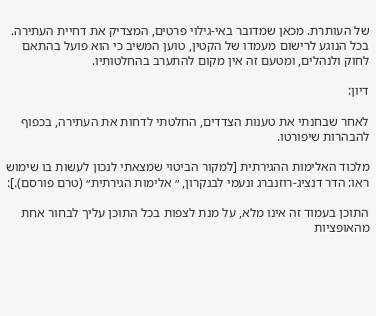של העותרת. מכאן שמדובר באי-גילוי פרטים, המצדיק את דחיית העתירה. בכל הנוגע לרישום מעמדו של הקטין, טוען המשיב כי הוא פועל בהתאם לחוק ולנהלים, ומטעם זה אין מקום להתערב בהחלטותיו.

דיון:

לאחר שבחנתי את טענות הצדדים, החלטתי לדחות את העתירה, בכפוף להבהרות שיפורטו.

מלכוד האלימות ההגירתית [למקור הביטוי שמצאתי לנכון לעשות בו שימוש ראו: הדר דנציג-רוזנברג ונעמי לבנקרון, ״ אלימות הגירתית״ (טרם פורסם).]:

התוכן בעמוד זה אינו מלא, על מנת לצפות בכל התוכן עליך לבחור אחת מהאופציות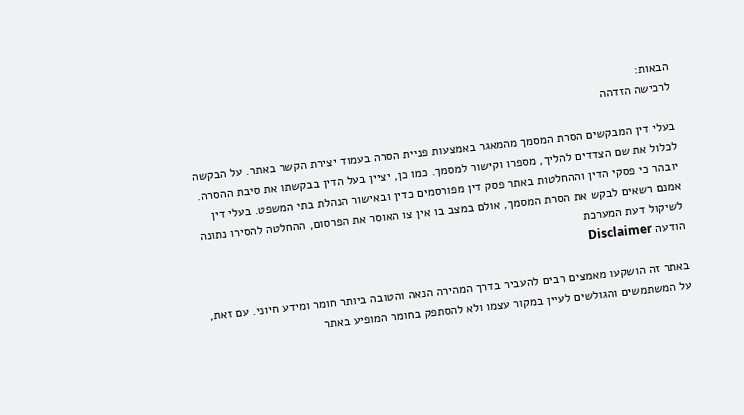הבאות:
לרכישה הזדהה

בעלי דין המבקשים הסרת המסמך מהמאגר באמצעות פניית הסרה בעמוד יצירת הקשר באתר. על הבקשה לכלול את שם הצדדים להליך, מספרו וקישור למסמך. כמו כן, יציין בעל הדין בבקשתו את סיבת ההסרה. יובהר כי פסקי הדין וההחלטות באתר פסק דין מפורסמים כדין ובאישור הנהלת בתי המשפט. בעלי דין אמנם רשאים לבקש את הסרת המסמך, אולם במצב בו אין צו האוסר את הפרסום, ההחלטה להסירו נתונה לשיקול דעת המערכת
הודעה Disclaimer

באתר זה הושקעו מאמצים רבים להעביר בדרך המהירה הנאה והטובה ביותר חומר ומידע חיוני. עם זאת, על המשתמשים והגולשים לעיין במקור עצמו ולא להסתפק בחומר המופיע באתר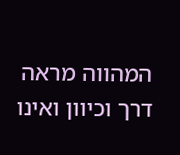המהווה מראה דרך וכיוון ואינו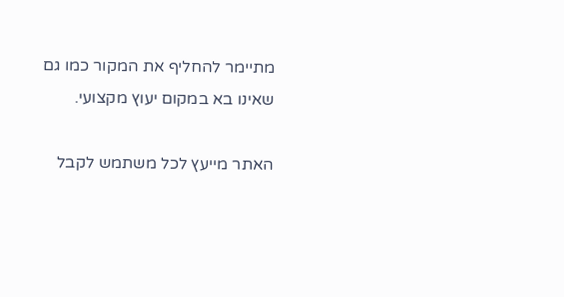מתיימר להחליף את המקור כמו גם שאינו בא במקום יעוץ מקצועי.

האתר מייעץ לכל משתמש לקבל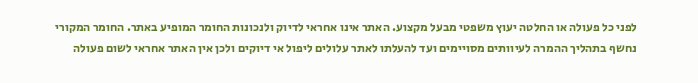לפני כל פעולה או החלטה יעוץ משפטי מבעל מקצוע. האתר אינו אחראי לדיוק ולנכונות החומר המופיע באתר. החומר המקורי נחשף בתהליך ההמרה לעיוותים מסויימים ועד להעלתו לאתר עלולים ליפול אי דיוקים ולכן אין האתר אחראי לשום פעולה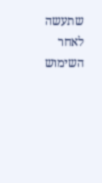שתעשה לאחר השימוש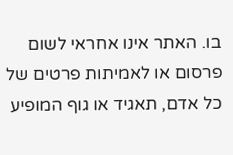בו. האתר אינו אחראי לשום פרסום או לאמיתות פרטים של כל אדם, תאגיד או גוף המופיע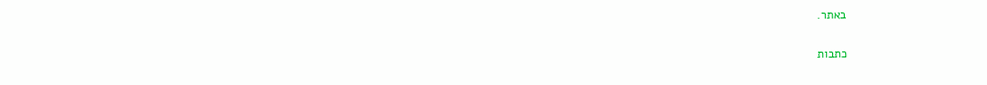באתר.


כתבות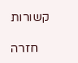קשורות

    חזרה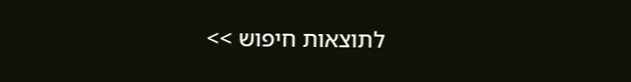לתוצאות חיפוש >>